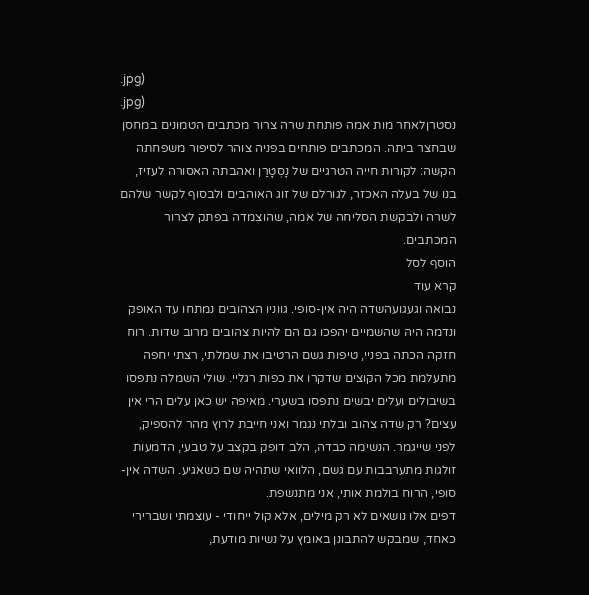.jpg)
.jpg)
נסטרןלאחר מות אמה פותחת שרה צרור מכתבים הטמונים במחסן שבחצר ביתה. המכתבים פותחים בפניה צוהר לסיפור משפחתה הקשה: לקורות חייה הטרגיים של נָסְטָרַן ואהבתה האסורה לעזיז, בנו של בעלה האכזר, לגורלם של זוג האוהבים ולבסוף לקשר שלהם לשרה ולבקשת הסליחה של אמה, שהוצמדה בפתק לצרור המכתבים.
הוסף לסל
קרא עוד
נבואה וגעגועהשדה היה אין-סופי. גווניו הצהובים נמתחו עד האופק ונדמה היה שהשמיים יהפכו גם הם להיות צהובים מרוב שדות. רוח חזקה הכתה בפניי, טיפות גשם הרטיבו את שמלתי, רצתי יחפה מתעלמת מכל הקוצים שדקרו את כפות רגליי. שולי השמלה נתפסו בשיבולים ועלים יבשים נתפסו בשערי. מאיפה יש כאן עלים הרי אין עצים? רק שדה צהוב ובלתי נגמר ואני חייבת לרוץ מהר להספיק, לפני שייגמר. הנשימה כבדה, הלב דופק בקצב על טבעי, הדמעות זולגות מתערבבות עם גשם, הלוואי שתהיה שם כשאגיע. השדה אין-סופי, הרוח בולמת אותי, אני מתנשפת.
דפים אלו נושאים לא רק מילים, אלא קול ייחודי - עוצמתי ושברירי כאחד, שמבקש להתבונן באומץ על נשיות מודעת,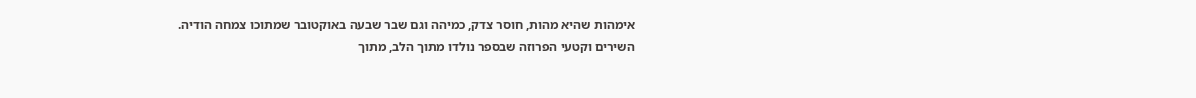אימהות שהיא מהות, חוסר צדק, כמיהה וגם שבר שבעה באוקטובר שמתוכו צמחה הודיה.
השירים וקטעי הפרוזה שבספר נולדו מתוך הלב, מתוך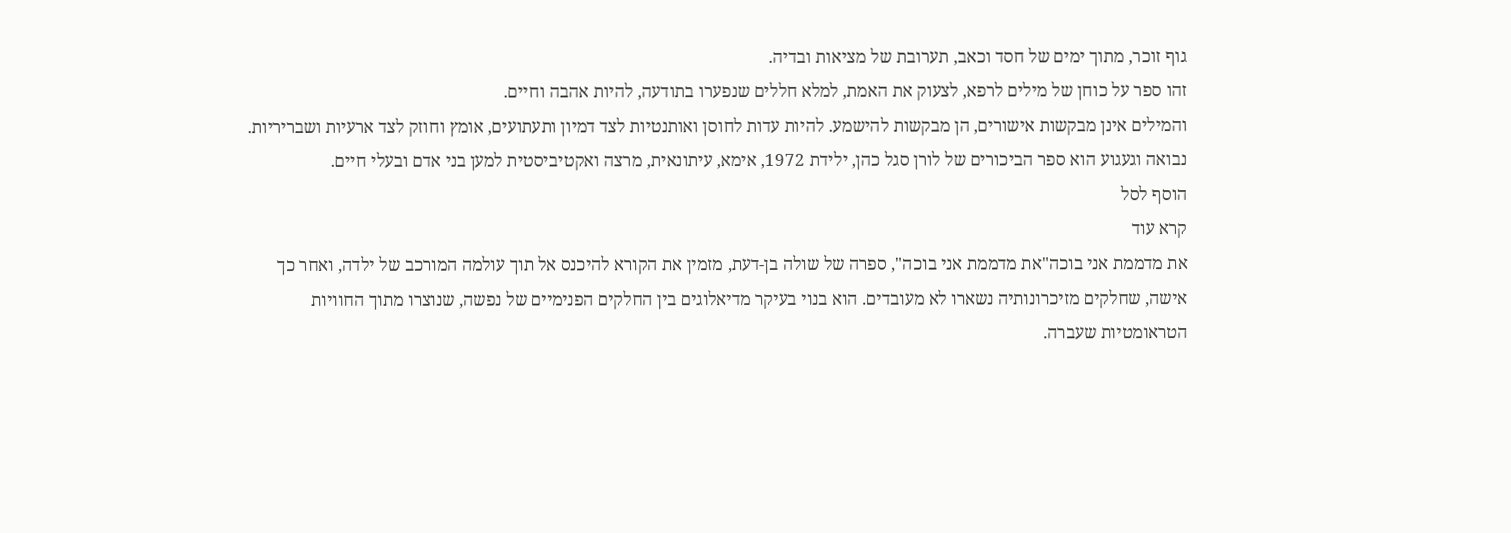גוף זוכר, מתוך ימים של חסד וכאב, תערובת של מציאות ובדיה.
זהו ספר על כוחן של מילים לרפא, לצעוק את האמת, למלא חללים שנפערו בתודעה, להיות אהבה וחיים.
והמילים אינן מבקשות אישורים, הן מבקשות להישמע. להיות עדות לחוסן ואותנטיות לצד דמיון ותעתועים, אומץ וחוזק לצד ארעיות ושבריריות.
נבואה וגעגוע הוא ספר הביכורים של לורן סגל כהן, ילידת 1972, אימא, עיתונאית, מרצה ואקטיביסטית למען בני אדם ובעלי חיים.
הוסף לסל
קרא עוד
את מדממת אני בוכה"את מדממת אני בוכה", ספרה של שולה בן-דעת, מזמין את הקורא להיכנס אל תוך עולמה המורכב של ילדה, ואחר כך אישה, שחלקים מזיכרונותיה נשארו לא מעובדים. הוא בנוי בעיקר מדיאלוגים בין החלקים הפנימיים של נפשה, שנוצרו מתוך החוויות הטראומטיות שעברה.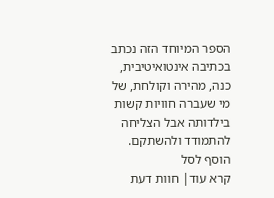הספר המיוחד הזה נכתב בכתיבה אינטואיטיבית, כנה, מהירה וקולחת, של מי שעברה חוויות קשות בילדותה אבל הצליחה להתמודד ולהשתקם.
הוסף לסל
קרא עוד| חוות דעת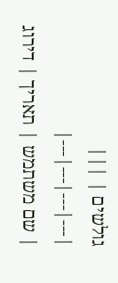גולשים | |||
|---|---|---|---|
| שם משתמש | תאריך | דירוג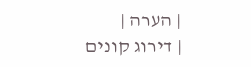| הערה |
| דירוג קונים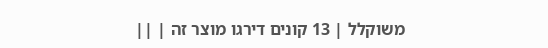משוקלל | 13 קונים דירגו מוצר זה | ||